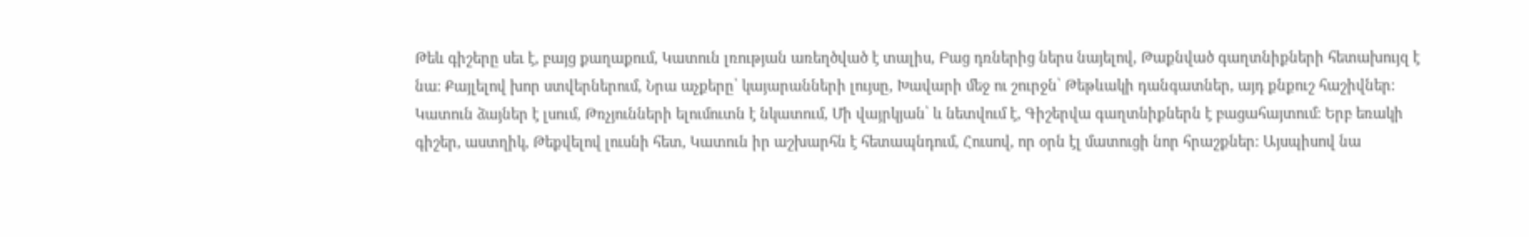Թեև գիշերը սեւ է, բայց քաղաքում, Կատուն լռության առեղծված է տալիս, Բաց դռներից ներս նայելով, Թաքնված գաղտնիքների հետախույզ է նա։ Քայլելով խոր ստվերներում, Նրա աչքերը՝ կայարանների լույսը, Խավարի մեջ ու շուրջն՝ Թեթևակի դանգատներ, այդ քնքուշ հաշիվներ։ Կատուն ձայներ է լսում, Թռչյունների ելումուտն է նկատում, Մի վայրկյան՝ և նետվում է, Գիշերվա գաղտնիքներն է բացահայտում։ Երբ եռակի գիշեր, աստղիկ, Թեքվելով լուսնի հետ, Կատուն իր աշխարհն է հետապնդում, Հուսով, որ օրն էլ մատուցի նոր հրաշքներ։ Այսպիսով նա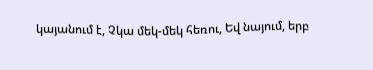կայանում է, Չկա մեկ-մեկ հեռու, Եվ նայում, երբ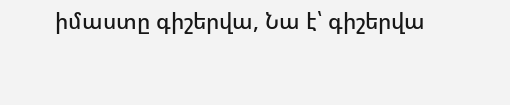իմաստը գիշերվա, Նա է՝ գիշերվա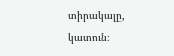տիրակալը, կատուն։